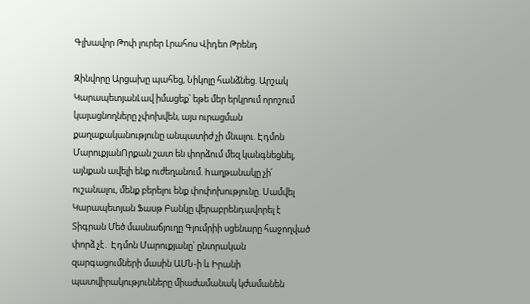Գլխավոր Թոփ լուրեր Լրահոս Վիդեո Թրենդ

Զինվորը Արցախը պահեց, Նիկոլը հանձնեց. Արշակ ԿարապետյանԼավ իմացեք՝ եթե մեր երկրում որոշում կայացնողները չփոխվեն, այս ուրացման քաղաքականությունը անպատիժ չի մնալու. Էդմոն ՄարուքյանՈրքան շատ են փորձում մեզ կանգնեցնել, այնքան ավելի ենք ուժեղանում. hաղթանակը չի՛ ուշանալու, մենք բերելու ենք փոփոխությունը. Սամվել Կարապետյան Ֆասթ Բանկը վերաբրենդավորել է Տիգրան Մեծ մասնաճյուղը Գյումրիի սցենարը հաջողված փորձ չէ․ Էդմոն Մարուքյանը՝ ընտրական զարգացումների մասին ԱՄՆ-ի և Իրանի պատվիրակությունները միաժամանակ կժամանեն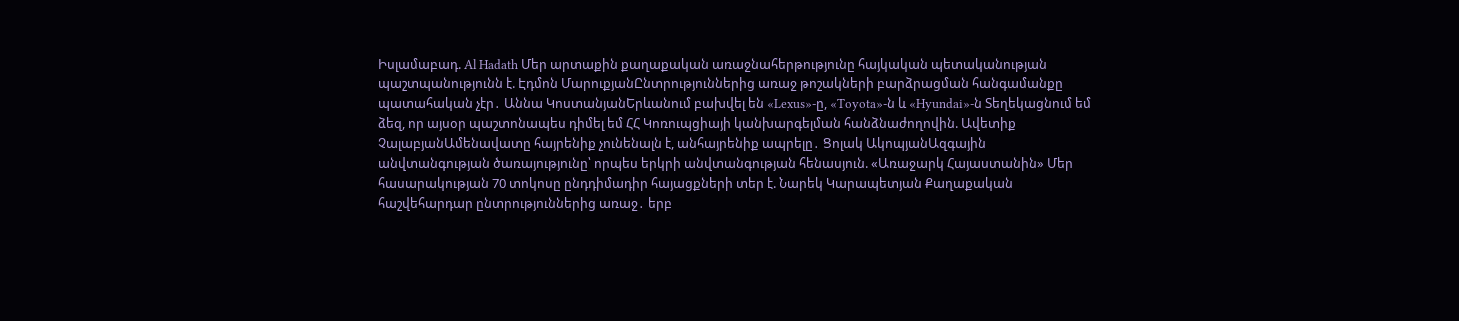Իսլամաբադ. Al Hadath Մեր արտաքին քաղաքական առաջնահերթությունը հայկական պետականության պաշտպանությունն է. Էդմոն ՄարուքյանԸնտրություններից առաջ թոշակների բարձրացման հանգամանքը պատահական չէր․ Աննա ԿոստանյանԵրևանում բախվել են «Lexus»-ը, «Toyota»-ն և «Hyundai»-ն Տեղեկացնում եմ ձեզ, որ այսօր պաշտոնապես դիմել եմ ՀՀ Կոռուպցիայի կանխարգելման հանձնաժողովին. Ավետիք ՉալաբյանԱմենավատը հայրենիք չունենալն է, անհայրենիք ապրելը․ Ցոլակ ԱկոպյանԱզգային անվտանգության ծառայությունը՝ որպես երկրի անվտանգության հենասյուն. «Առաջարկ Հայաստանին» Մեր հասարակության 70 տոկոսը ընդդիմադիր հայացքների տեր է. Նարեկ Կարապետյան Քաղաքական հաշվեհարդար ընտրություններից առաջ․ երբ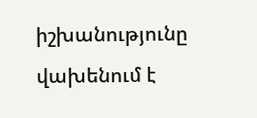իշխանությունը վախենում է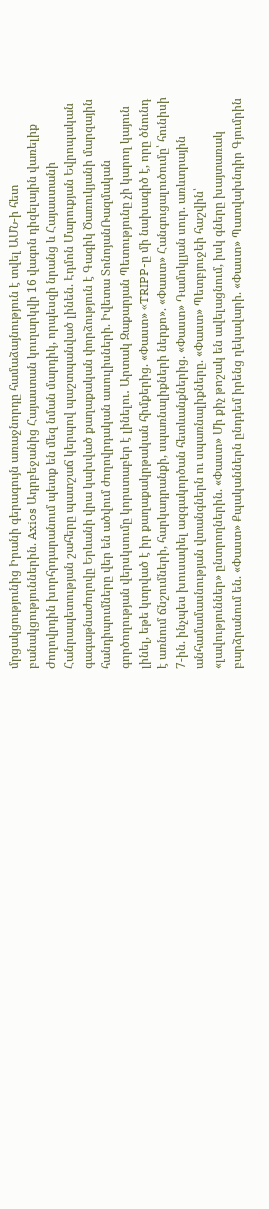մրցակցությունից Իրանի գերագույն առաջնորդը համաձայնություն է տվել ԱՄՆ-ի հետ բանակցություններին. Axios Ադրբեջանից Հայաստան կուղարկվի 16 վագոն դիզելային վառելիք Ժողովրդին խորհրդարանում պետք են մեզ նման մարդիկ, որպեսզի նրանց և Հայաստանի Հանրապետության շահերը պատշաճ կերպով պաշտպանված լինեն. Էդմոն Մարուքյան Եվրոպական գագաթնաժողովը Երևանի վրա կախված քաղաքական փորձություն է Գագիկ Ծառուկյանի մարզային հանդիպումները վեր են ածվում ժողովրդական ասուլիսների. Իվետա ՏոնոյանՌազմական գործողության վերսկսումը կորստաբեր է լինելու․ Արտակ Զաքարյան Պետությունը չի կարող կայուն լինել, եթե կտրված է իր քաղաքակրթական հիմքերից. «Փաստ» «TRIPP-ը մի նախագիծ է, որը ծնունդ է առնում ճնշումների, հարկադրանքի, սպառնալիքների ներքո». «Փաստ» Հանգուցալուծումը՝ հունիսի 7-ին. ինչպես խուսափել ազգակործան հետևանքներից. «Փաստ» Դամոկլյան սուր. առևտրային անհամամասնության վտանգներն ու սպառնալիքները. «Փաստ» Պետբյուջեի հաշվին՝ «լավություններ» ընտրողներին. «Փաստ» Մի քիչ թոշակ են ավելացնում, իսկ գները խայտառակ բարձրանում են. «Փաստ» Քպականներն ընդդեմ իրենց ղեկավարի. «Փաստ» Պատվախնդիր Գյումրին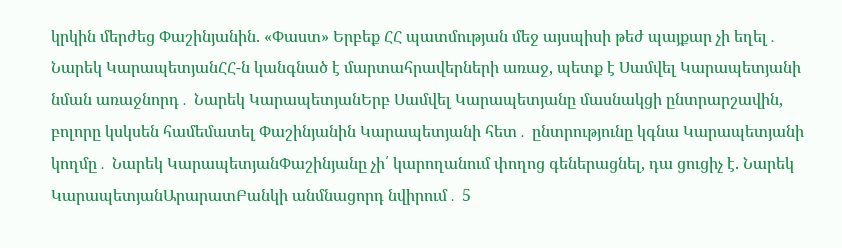կրկին մերժեց Փաշինյանին. «Փաստ» Երբեք ՀՀ պատմության մեջ այսպիսի թեժ պայքար չի եղել․ Նարեկ ԿարապետյանՀՀ-ն կանգնած է մարտահրավերների առաջ, պետք է Սամվել Կարապետյանի նման առաջնորդ․ Նարեկ ԿարապետյանԵրբ Սամվել Կարապետյանը մասնակցի ընտրարշավին, բոլորը կսկսեն համեմատել Փաշինյանին Կարապետյանի հետ․ ընտրությունը կգնա Կարապետյանի կողմը․ Նարեկ ԿարապետյանՓաշինյանը չի՛ կարողանում փողոց գեներացնել, դա ցուցիչ է. Նարեկ ԿարապետյանԱրարատԲանկի անմնացորդ նվիրում․ 5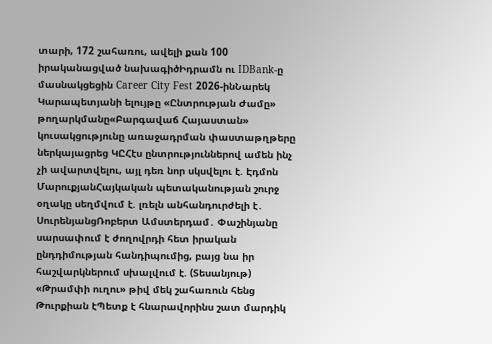տարի, 172 շահառու, ավելի քան 100 իրականացված նախագիծԻդրամն ու IDBank-ը մասնակցեցին Career City Fest 2026-ինՆարեկ Կարապետյանի ելույթը «Ընտրության Ժամը» թողարկմանը«Բարգավաճ Հայաստան» կուսակցությունը առաջադրման փաստաթղթերը ներկայացրեց ԿԸՀէս ընտրություններով ամեն ինչ չի ավարտվելու, այլ դեռ նոր սկսվելու է. Էդմոն ՄարուքյանՀայկական պետականության շուրջ օղակը սեղմվում է. լռելն անհանդուրժելի է․ ՍուրենյանցՌոբերտ Ամստերդամ․ Փաշինյանը սարսափում է ժողովրդի հետ իրական ընդդիմության հանդիպումից, բայց նա իր հաշվարկներում սխալվում է. (Տեսանյութ) «Թրամփի ուղու» թիվ մեկ շահառուն հենց Թուրքիան էՊետք է հնարավորինս շատ մարդիկ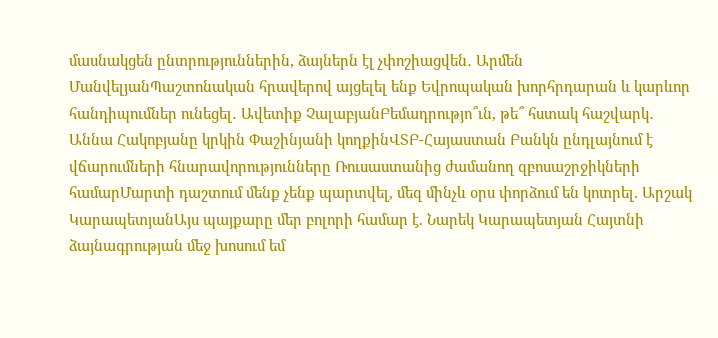մասնակցեն ընտրություններին, ձայներն էլ չփոշիացվեն․ Արմեն ՄանվելյանՊաշտոնական հրավերով այցելել ենք Եվրոպական խորհրդարան և կարևոր հանդիպումներ ունեցել․ Ավետիք ՉալաբյանԲեմադրությո՞ւն, թե՞ հստակ հաշվարկ․ Աննա Հակոբյանը կրկին Փաշինյանի կողքինՎՏԲ-Հայաստան Բանկն ընդլայնում է վճարումների հնարավորությունները Ռուսաստանից ժամանող զբոսաշրջիկների համարՄարտի դաշտում մենք չենք պարտվել, մեզ մինչև օրս փորձում են կոտրել. Արշակ ԿարապետյանԱյս պայքարը մեր բոլորի համար է. Նարեկ Կարապետյան Հայտնի ձայնագրության մեջ խոսում եմ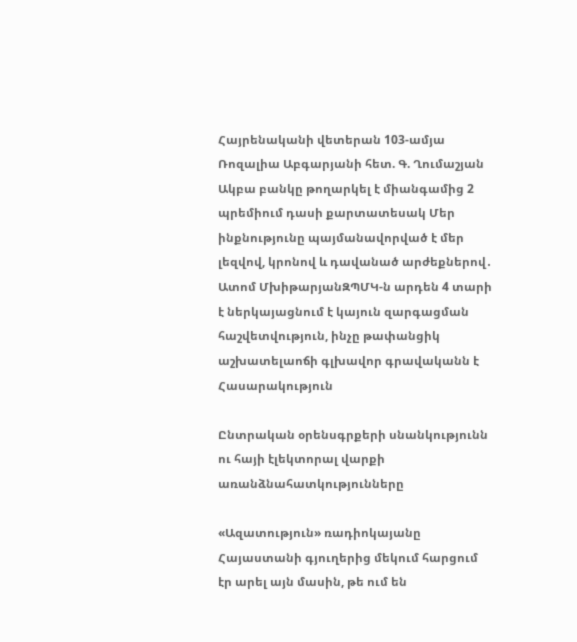Հայրենականի վետերան 103-ամյա Ռոզալիա Աբգարյանի հետ. Գ. Ղումաշյան Ակբա բանկը թողարկել է միանգամից 2 պրեմիում դասի քարտատեսակ Մեր ինքնությունը պայմանավորված է մեր լեզվով, կրոնով և դավանած արժեքներով․ Ատոմ ՄխիթարյանԶՊՄԿ-ն արդեն 4 տարի է ներկայացնում է կայուն զարգացման հաշվետվություն, ինչը թափանցիկ աշխատելաոճի գլխավոր գրավականն է
Հասարակություն

Ընտրական օրենսգրքերի սնանկությունն ու հայի էլեկտորալ վարքի առանձնահատկությունները

«Ազատություն» ռադիոկայանը Հայաստանի գյուղերից մեկում հարցում էր արել այն մասին, թե ում են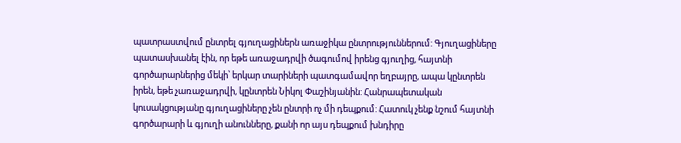պատրաստվում ընտրել գյուղացիներն առաջիկա ընտրություններում: Գյուղացիները պատասխանել էին, որ եթե առաջադրվի ծագումով իրենց գյուղից, հայտնի գործարարներից մեկի՝ երկար տարիների պատգամավոր եղբայրը, ապա կընտրեն իրեն, եթե չառաջադրվի, կընտրեն Նիկոլ Փաշինյանին: Հանրապետական կուսակցությանը գյուղացիները չեն ընտրի ոչ մի դեպքում: Հատուկ չենք նշում հայտնի գործարարի և գյուղի անունները, քանի որ այս դեպքում խնդիրը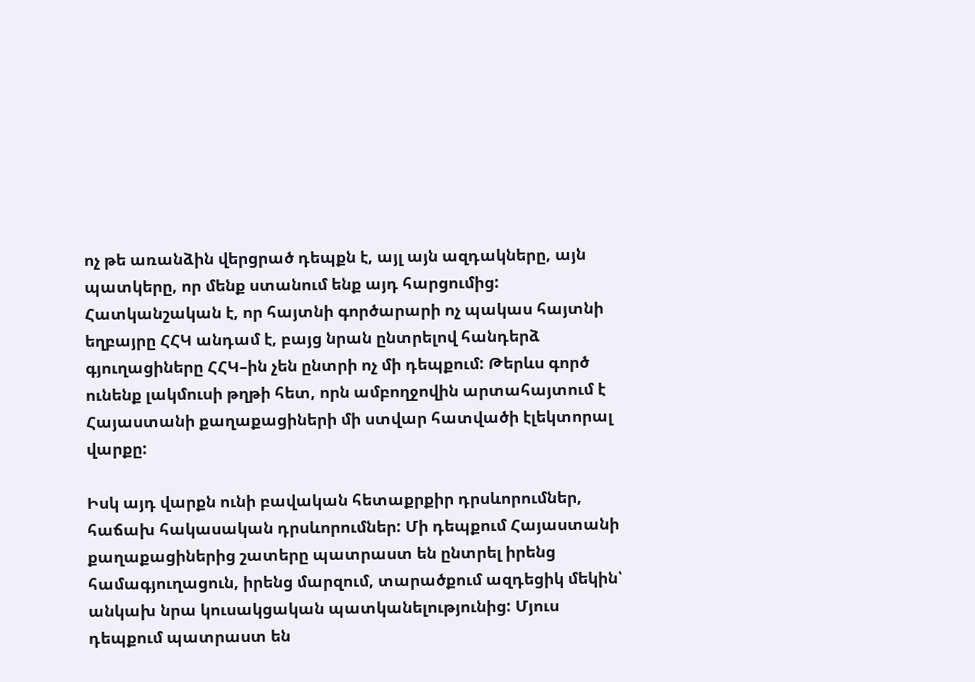ոչ թե առանձին վերցրած դեպքն է, այլ այն ազդակները, այն պատկերը, որ մենք ստանում ենք այդ հարցումից: Հատկանշական է, որ հայտնի գործարարի ոչ պակաս հայտնի եղբայրը ՀՀԿ անդամ է, բայց նրան ընտրելով հանդերձ գյուղացիները ՀՀԿ–ին չեն ընտրի ոչ մի դեպքում: Թերևս գործ ունենք լակմուսի թղթի հետ, որն ամբողջովին արտահայտում է Հայաստանի քաղաքացիների մի ստվար հատվածի էլեկտորալ վարքը:

Իսկ այդ վարքն ունի բավական հետաքրքիր դրսևորումներ, հաճախ հակասական դրսևորումներ: Մի դեպքում Հայաստանի քաղաքացիներից շատերը պատրաստ են ընտրել իրենց համագյուղացուն, իրենց մարզում, տարածքում ազդեցիկ մեկին՝ անկախ նրա կուսակցական պատկանելությունից: Մյուս դեպքում պատրաստ են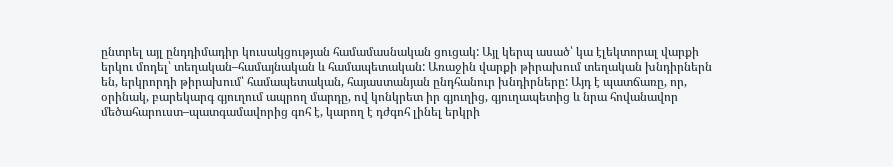ընտրել այլ ընդդիմադիր կուսակցության համամասնական ցուցակ: Այլ կերպ ասած՝ կա էլեկտորալ վարքի երկու մոդել՝ տեղական–համայնական և համապետական: Առաջին վարքի թիրախում տեղական խնդիրներն են, երկրորդի թիրախում՝ համապետական, հայաստանյան ընդհանուր խնդիրները: Այդ է պատճառը, որ, օրինակ, բարեկարգ գյուղում ապրող մարդը, ով կոնկրետ իր գյուղից, գյուղապետից և նրա հովանավոր մեծահարուստ–պատգամավորից գոհ է, կարող է դժգոհ լինել երկրի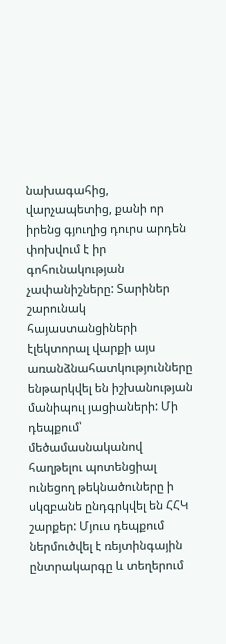նախագահից, վարչապետից, քանի որ իրենց գյուղից դուրս արդեն փոխվում է իր գոհունակության չափանիշները: Տարիներ շարունակ հայաստանցիների էլեկտորալ վարքի այս առանձնահատկությունները ենթարկվել են իշխանության մանիպուլ յացիաների: Մի դեպքում՝ մեծամասնականով հաղթելու պոտենցիալ ունեցող թեկնածուները ի սկզբանե ընդգրկվել են ՀՀԿ շարքեր: Մյուս դեպքում ներմուծվել է ռեյտինգային ընտրակարգը և տեղերում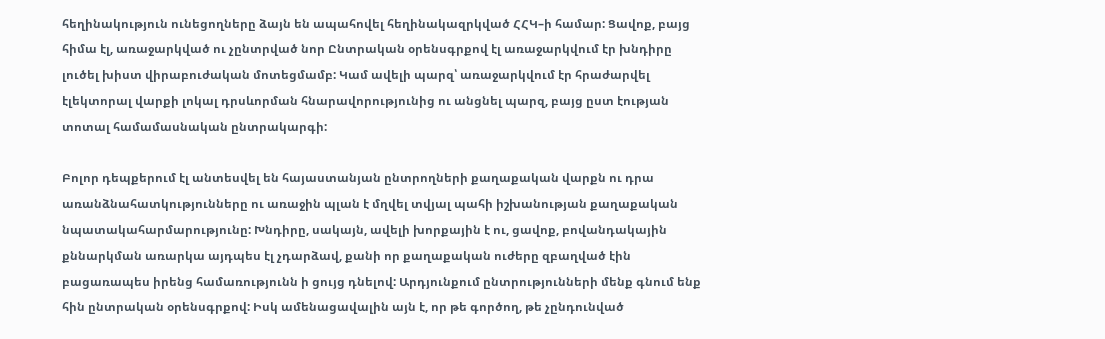հեղինակություն ունեցողները ձայն են ապահովել հեղինակազրկված ՀՀԿ–ի համար: Ցավոք, բայց հիմա էլ, առաջարկված ու չընտրված նոր Ընտրական օրենսգրքով էլ առաջարկվում էր խնդիրը լուծել խիստ վիրաբուժական մոտեցմամբ: Կամ ավելի պարզ՝ առաջարկվում էր հրաժարվել էլեկտորալ վարքի լոկալ դրսևորման հնարավորությունից ու անցնել պարզ, բայց ըստ էության տոտալ համամասնական ընտրակարգի:

Բոլոր դեպքերում էլ անտեսվել են հայաստանյան ընտրողների քաղաքական վարքն ու դրա առանձնահատկությունները ու առաջին պլան է մղվել տվյալ պահի իշխանության քաղաքական նպատակահարմարությունը: Խնդիրը, սակայն, ավելի խորքային է ու, ցավոք, բովանդակային քննարկման առարկա այդպես էլ չդարձավ, քանի որ քաղաքական ուժերը զբաղված էին բացառապես իրենց համառությունն ի ցույց դնելով: Արդյունքում ընտրությունների մենք գնում ենք հին ընտրական օրենսգրքով: Իսկ ամենացավալին այն է, որ թե գործող, թե չընդունված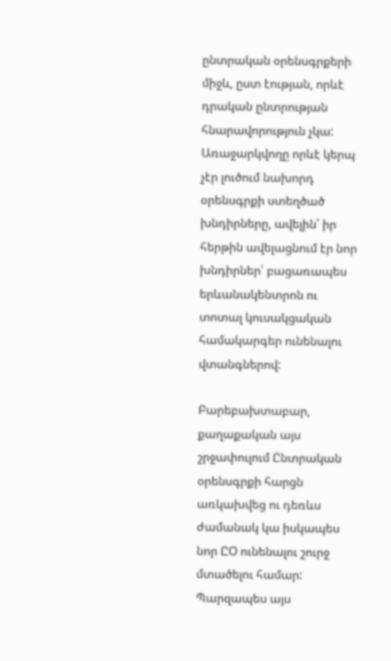ընտրական օրենսգրքերի միջև, ըստ էության, որևէ դրական ընտրության հնարավորություն չկա: Առաջարկվողը որևէ կերպ չէր լուծում նախորդ օրենսգրքի ստեղծած խնդիրները, ավելին՝ իր հերթին ավելացնում էր նոր խնդիրներ՝ բացառապես երևանակենտրոն ու տոտալ կուսակցական համակարգեր ունենալու վտանգներով:

Բարեբախտաբար, քաղաքական այս շրջափուլում Ընտրական օրենսգրքի հարցն առկախվեց ու դեռևս ժամանակ կա իսկապես նոր ԸՕ ունենալու շուրջ մտածելու համար: Պարզապես այս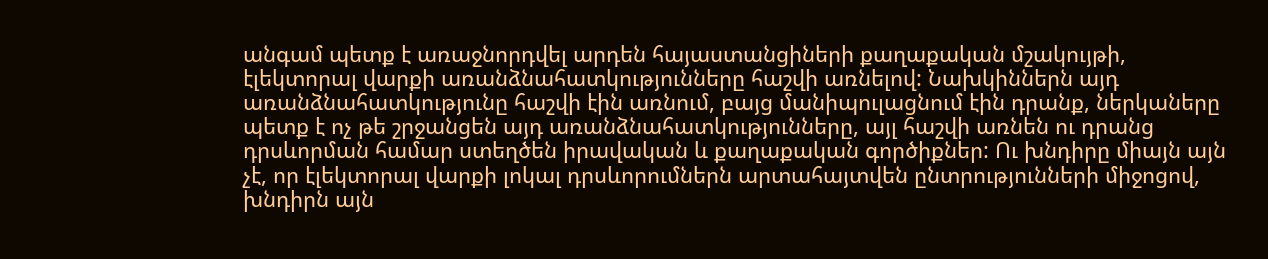անգամ պետք է առաջնորդվել արդեն հայաստանցիների քաղաքական մշակույթի, էլեկտորալ վարքի առանձնահատկությունները հաշվի առնելով: Նախկիններն այդ առանձնահատկությունը հաշվի էին առնում, բայց մանիպուլացնում էին դրանք, ներկաները պետք է ոչ թե շրջանցեն այդ առանձնահատկությունները, այլ հաշվի առնեն ու դրանց դրսևորման համար ստեղծեն իրավական և քաղաքական գործիքներ: Ու խնդիրը միայն այն չէ, որ էլեկտորալ վարքի լոկալ դրսևորումներն արտահայտվեն ընտրությունների միջոցով, խնդիրն այն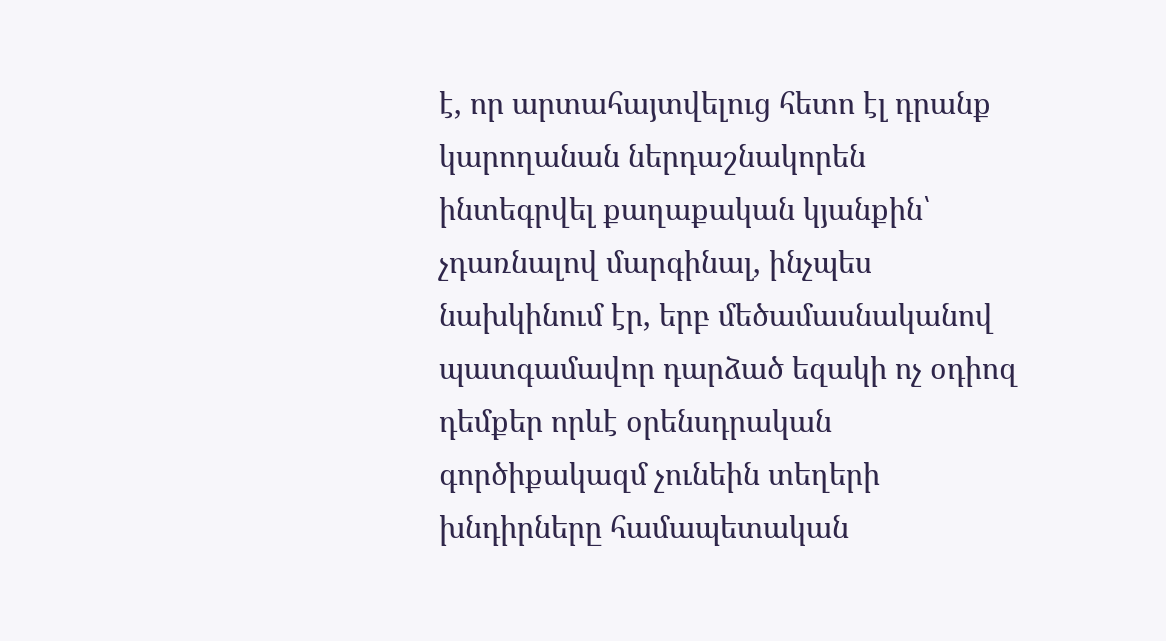է, որ արտահայտվելուց հետո էլ դրանք կարողանան ներդաշնակորեն ինտեգրվել քաղաքական կյանքին՝ չդառնալով մարգինալ, ինչպես նախկինում էր, երբ մեծամասնականով պատգամավոր դարձած եզակի ոչ օդիոզ դեմքեր որևէ օրենսդրական գործիքակազմ չունեին տեղերի խնդիրները համապետական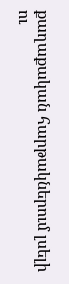քաղաքական հարթակներում լսելի ու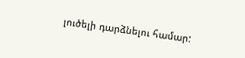լուծելի դարձնելու համար: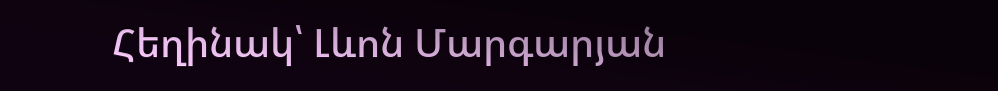Հեղինակ՝ Լևոն Մարգարյան